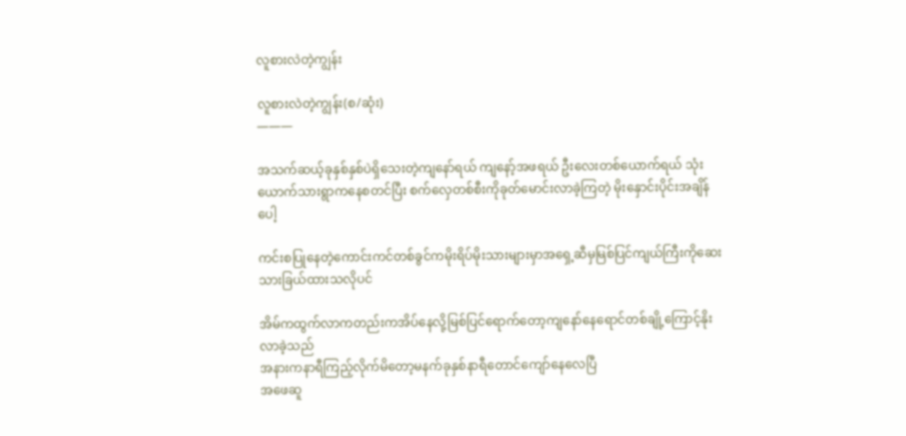လူစားလဲတဲ့ကျွန်း

လူစားလဲတဲ့ကျွန်း(စ/ဆုံး)
———

အသက်ဆယ့်ခုနှစ်နှစ်ပဲရှိသေးတဲ့ကျနော်ရယ် ကျနော့်အဖရယ် ဦးလေးတစ်ယောက်ရယ် သုံးယောက်သားရွာကနေစတင်ပြီး စက်လှေတစ်စီးကိုခုတ်မောင်းလာခဲ့ကြတဲ့ မိုးနှောင်းပိုင်းအချိန်ပေါ့

ကင်းစပြုနေတဲ့ကောင်းကင်တစ်ခွင်ကမိုးရိပ်မိုးသားများမှာအရှေ့ဆီမှမြစ်ပြင်ကျယ်ကြီးကိုဆေးသားခြယ်ထားသလိုပင်

အိမ်ကထွက်လာကတည်းကအိပ်နေလို့မြစ်ပြင်ရောက်တော့ကျနော်နေရောင်တစ်ချို့ကြောင့်နိုးလာခဲ့သည်
အနားကနာရီကြည့်လိုက်မိတော့မနက်ခုနှစ်နာရီတောင်ကျော်နေလေပြီ
အဖေဆူ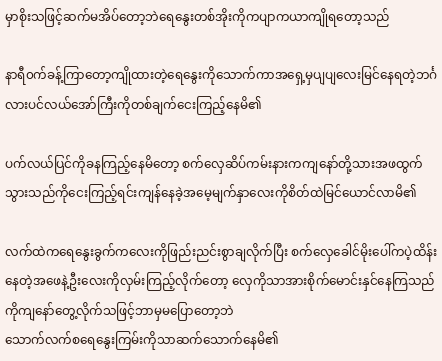မှာစိုးသဖြင့်ဆက်မအိပ်တော့ဘဲရေနွေးတစ်အိုးကိုကပျာကယာကျိုရတော့သည်

နာရီ၀က်ခန့်ကြာတော့ကျိုထားတဲ့ရေနွေးကိုသောက်ကာအရှေ့မှပျပျလေးမြင်နေရတဲ့ဘင်္ဂလားပင်လယ်အော်ကြီးကိုတစ်ချက်ငေးကြည့်နေမိ၏

ပက်လယ်ပြင်ကိုခနကြည့်နေမိတော့ စက်လှေဆိပ်ကမ်းနားကကျနော်တို့သားအဖထွက်သွားသည်ကိုငေးကြည့်ရင်းကျန်နေခဲ့အမေ့မျက်နှာလေးကိုစိတ်ထဲမြင်ယောင်လာမိ၏

လက်ထဲကရေနွေးခွက်ကလေးကိုဖြည်းညင်းစွာချလိုက်ပြီး စက်လှေခေါင်မိုးပေါ်ကပဲ့ထိန်းနေတဲ့အဖေနဲ့ဦးလေးကိုလှမ်းကြည့်လိုက်တော့ လှေကိုသာအားစိုက်မောင်းနှင်နေကြသည်ကိုကျနော်တွေ့လိုက်သဖြင့်ဘာမှမပြောတော့ဘဲ
သောက်လက်စရေနွေးကြမ်းကိုသာဆက်သောက်နေမိ၏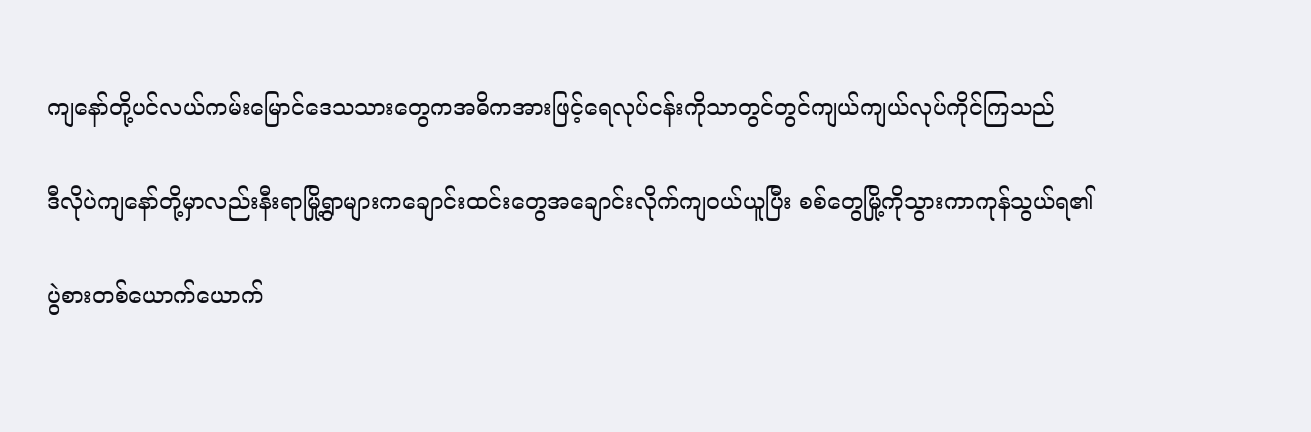ကျနော်တို့ပင်လယ်ကမ်းမြောင်ဒေသသားတွေကအဓိကအားဖြင့်ရေလုပ်ငန်းကိုသာတွင်တွင်ကျယ်ကျယ်လုပ်ကိုင်ကြသည်

ဒီလိုပဲကျနော်တို့မှာလည်းနီးရာမြို့ရွာများကချောင်းထင်းတွေအချောင်းလိုက်ကျ၀ယ်ယူပြီး စစ်တွေမြို့ကိုသွားကာကုန်သွယ်ရ၏

ပွဲစားတစ်ယောက်ယောက်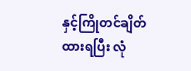နှင့်ကြိုတင်ချိတ်ထားရပြီး လုံ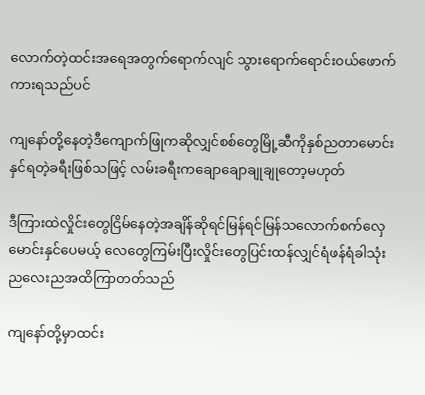လောက်တဲ့ထင်းအရေအတွက်ရောက်လျင် သွားရောက်ရောင်း၀ယ်ဖောက်ကားရသည်ပင်

ကျနော်တို့နေတဲ့ဒီကျောက်ဖြုကဆိုလျှင်စစ်တွေမြို့ဆီကိုနှစ်ညတာမောင်းနှင်ရတဲ့ခရီးဖြစ်သဖြင့် လမ်းခရီးကချောချောချုချုတော့မဟုတ်

ဒီကြားထဲလှိုင်းတွေငြိမ်နေတဲ့အချိန်ဆိုရင်မြန်ရင်မြန်သလောက်စက်လှေမောင်းနှင်ပေမယ့် လေတွေကြမ်းပြီးလှိုင်းတွေပြင်းထန်လျှင်ရံဖန်ရံခါသုံးညလေးညအထိကြာတတ်သည်

ကျနော်တို့မှာထင်း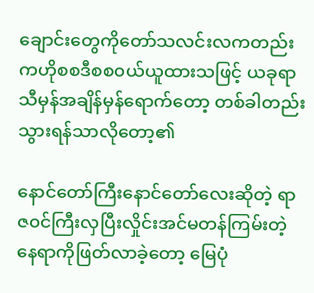ချောင်းတွေကိုတော်သလင်းလကတည်းကဟိုစစဒီစစ၀ယ်ယူထားသဖြင့် ယခုရာသီမှန်အချိန်မှန်ရောက်တော့ တစ်ခါတည်းသွားရန်သာလိုတော့၏

နောင်တော်ကြီးနောင်တော်လေးဆိုတဲ့ ရာဇ၀င်ကြီးလှပြီးလှိုင်းအင်မတန်ကြမ်းတဲ့နေရာကိုဖြတ်လာခဲ့တော့ မြေပုံ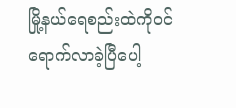မြို့နယ်ရေစည်းထဲကို၀င်ရောက်လာခဲ့ပြီပေါ့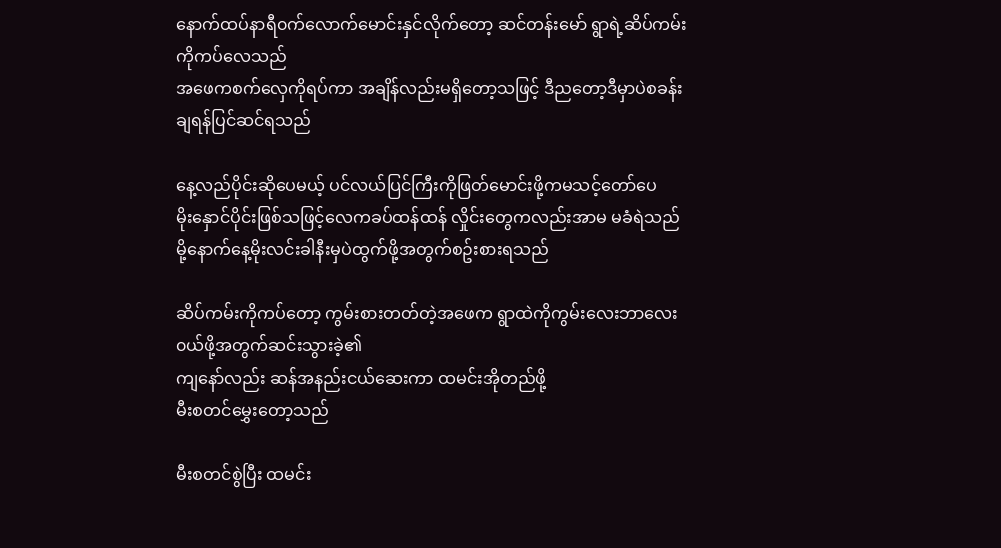နောက်ထပ်နာရီ၀က်လောက်မောင်းနှင်လိုက်တော့ ဆင်တန်းမော် ရွာရဲ့ဆိပ်ကမ်းကိုကပ်လေသည်
အဖေကစက်လှေကိုရပ်ကာ အချိန်လည်းမရှိတော့သဖြင့် ဒီညတော့ဒီမှာပဲစခန်းချရန်ပြင်ဆင်ရသည်

နေ့လည်ပိုင်းဆိုပေမယ့် ပင်လယ်ပြင်ကြီးကိုဖြတ်မောင်းဖို့ကမသင့်တော်ပေ
မိုးနှောင်ပိုင်းဖြစ်သဖြင့်လေကခပ်ထန်ထန် လှိုင်းတွေကလည်းအာမ မခံရဲသည်မို့နောက်နေ့မိုးလင်းခါနီးမှပဲထွက်ဖို့အတွက်စဥ်းစားရသည်

ဆိပ်ကမ်းကိုကပ်တော့ ကွမ်းစားတတ်တဲ့အဖေက ရွာထဲကိုကွမ်းလေးဘာလေး၀ယ်ဖို့အတွက်ဆင်းသွားခဲ့၏
ကျနော်လည်း ဆန်အနည်းငယ်ဆေးကာ ထမင်းအိုတည်ဖို့
မီးစတင်မွှေးတော့သည်

မီးစတင်စွဲပြီး ထမင်း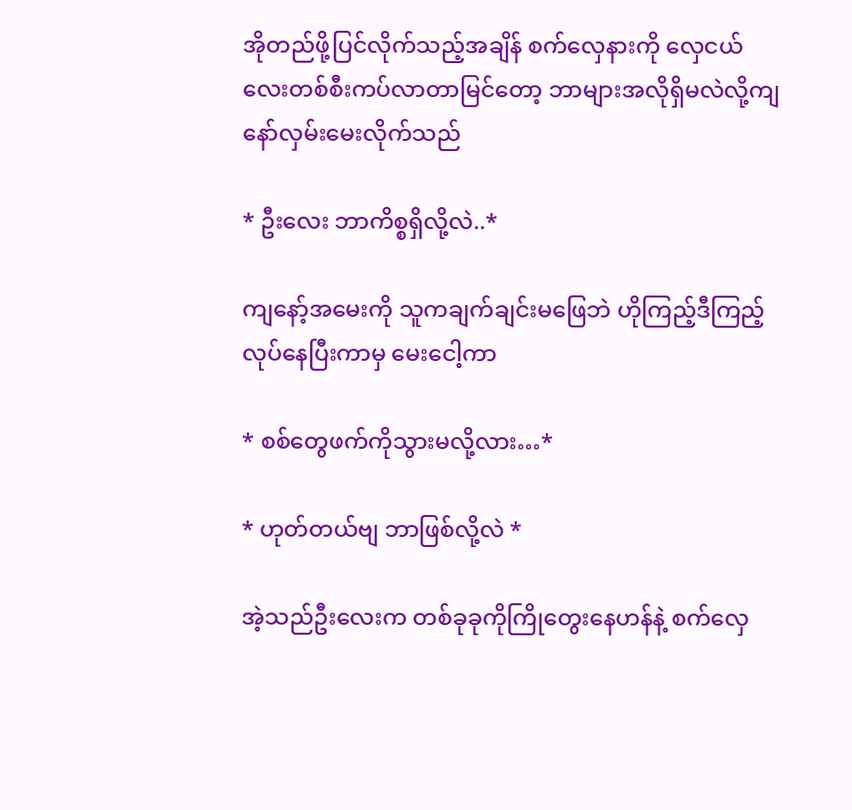အိုတည်ဖို့ပြင်လိုက်သည့်အချိန် စက်လှေနားကို လှေငယ်လေးတစ်စီးကပ်လာတာမြင်တော့ ဘာများအလိုရှိမလဲလို့ကျနော်လှမ်းမေးလိုက်သည်

* ဦးလေး ဘာကိစ္စရှိလို့လဲ..*

ကျနော့်အမေးကို သူကချက်ချင်းမဖြေဘဲ ဟိုကြည့်ဒီကြည့်လုပ်နေပြီးကာမှ မေးငေါ့ကာ

* စစ်တွေဖက်ကိုသွားမလို့လား…*

* ဟုတ်တယ်ဗျ ဘာဖြစ်လို့လဲ *

အဲ့သည်ဦးလေးက တစ်ခုခုကိုကြိုတွေးနေဟန်နဲ့ စက်လှေ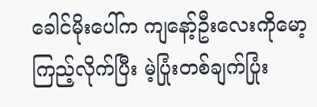ခေါင်မိုးပေါ်က ကျနော့်ဦးလေးကိုမော့ကြည့်လိုက်ပြီး မဲ့ပြုံးတစ်ချက်ပြုံး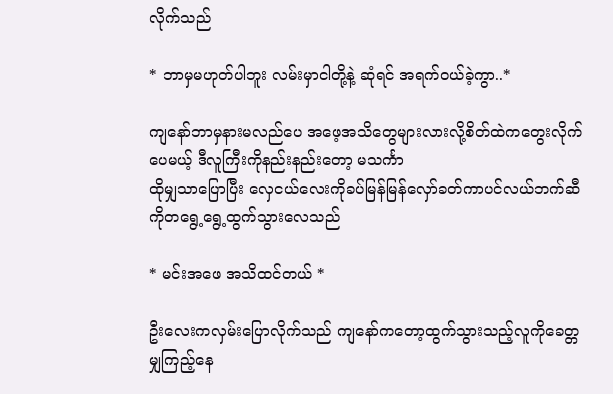လိုက်သည်

* ဘာမှမဟုတ်ပါဘူး လမ်းမှာငါတို့နဲ့ ဆုံရင် အရက်၀ယ်ခဲ့ကွာ..*

ကျနော်ဘာမှနားမလည်ပေ အဖေ့အသိတွေများလားလို့စိတ်ထဲကတွေးလိုက်ပေမယ့် ဒီလူကြီးကိုနည်းနည်းတော့ မသင်္ကာ
ထိုမျှသာပြောပြီး လှေငယ်လေးကိုခပ်မြန်မြန်လှော်ခတ်ကာပင်လယ်ဘက်ဆီကိုတရွေ့ရွေ့ထွက်သွားလေသည်

* မင်းအဖေ အသိထင်တယ် *

ဦးလေးကလှမ်းပြောလိုက်သည် ကျနော်ကတော့ထွက်သွားသည့်လူကိုခေတ္တမျှကြည့်နေ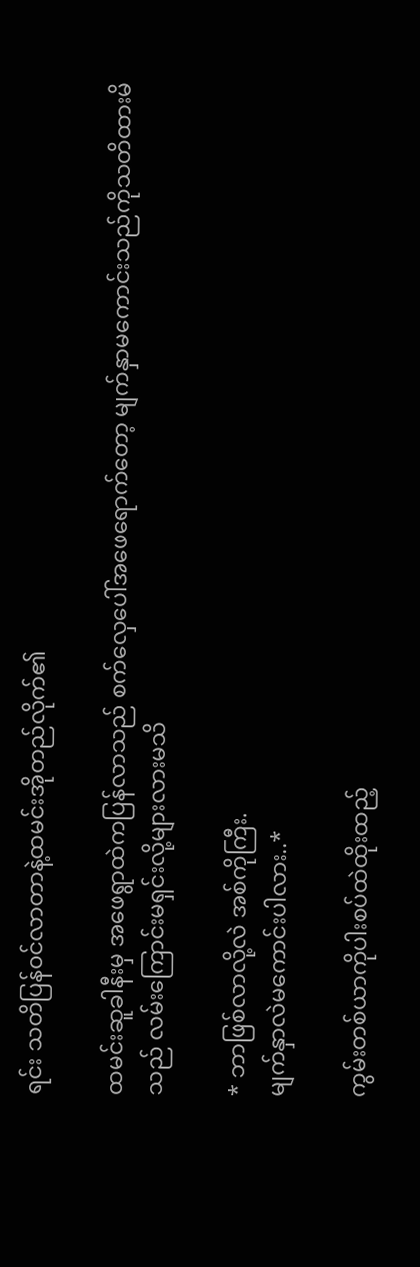ရင်း သတိပြန်၀င်လာတာနဲ့ထမင်းအိုတည်လိုက်၏

ထမင်းဆူခါနီးမှ အဖေရွာထဲကပြန်လာသည် စက်လှေပေါ်အဖေရောက်တော့ မျက်နှာမကောင်းသည်ကိုသတိထားမိသည် လမ်းကြောင်းမရှင်းလို့များလားမသိ

* ဘာဖြစ်လာလို့လဲ အစ်ကိုကြီး.
မျက်နှာလဲမကောင်းပါလား..*

ကွမ်းတစ်ယာကိုပါးစပ်ထဲထိုးထည့်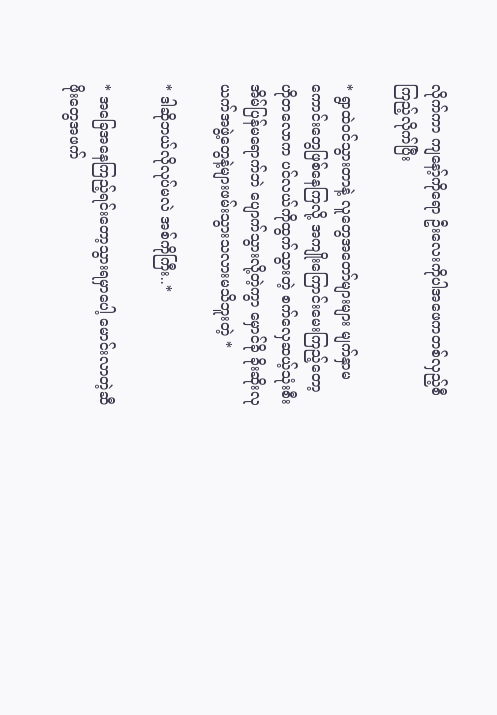လိုက်ကာ ကျနော့်ကိုရော ဦးလေးကိုပါအဖေကတစ်လှည့်စီကြည့်လိုက်ပြီး

* ရွာထဲ၀င်သွားတာနဲ့ လူတွေအတော်များများ မျက်နှာမကောင်းတွေဖြစ်နေကြလို့ အကျိုးကြောင်းမေးကြည့်တော့
ဟိုတလောက ပင်လယ်ကိုထွက်သွားတဲ့ စက်လှေဆယ့်သုံးစီး အိမ်ပြန်မရောက်ဘဲ ပျောက်သွားလို့တဲ့ကွာ မှောင်ခို ခိုးဆိုးလုယက်အဖွဲ့တွေနဲ့များဖမ်းသွားသလားမသိဘူးတဲ့ *

* ဒါဆိုဘယ်လိုလုပ်မလဲ အစ်ကိုကြီး..*

* အခြေအနေကြည့်ရင်းတော့သွားရမှာပေါ့ မောင်းလာတဲ့ဆီဖိုးတွေအဖက်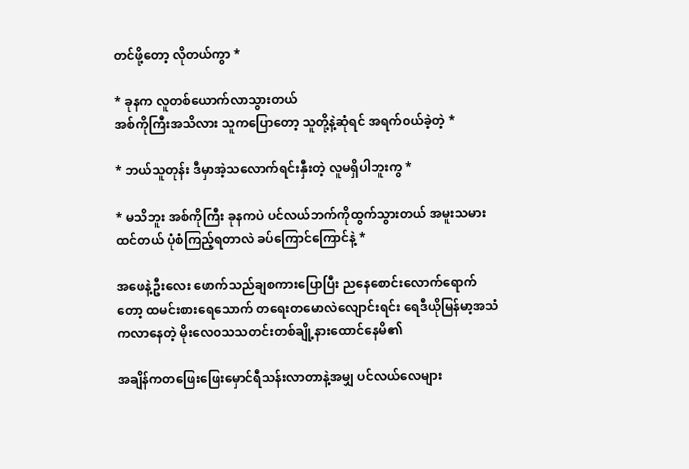တင်ဖို့တော့ လိုတယ်ကွာ *

* ခုနက လူတစ်ယောက်လာသွားတယ်
အစ်ကိုကြီးအသိလား သူကပြောတော့ သူတို့နဲ့ဆုံရင် အရက်၀ယ်ခဲ့တဲ့ *

* ဘယ်သူတုန်း ဒီမှာအဲ့သလောက်ရင်းနှီးတဲ့ လူမရှိပါဘူးကွ *

* မသိဘူး အစ်ကိုကြီး ခုနကပဲ ပင်လယ်ဘက်ကိုထွက်သွားတယ် အမူးသမားထင်တယ် ပုံစံကြည့်ရတာလဲ ခပ်ကြောင်ကြောင်နဲ့ *

အဖေနဲ့ဦးလေး ဖောက်သည်ချစကားပြောပြီး ညနေစောင်းလောက်ရောက်တော့ ထမင်းစားရေသောက် တရေးတမောလဲလျောင်းရင်း ရေဒီယိုမြန်မာ့အသံကလာနေတဲ့ မိုးလေ၀သသတင်းတစ်ချို့နားထောင်နေမိ၏

အချိန်ကတဖြေးဖြေးမှောင်ရီသန်းလာတာနဲ့အမျှ ပင်လယ်လေများ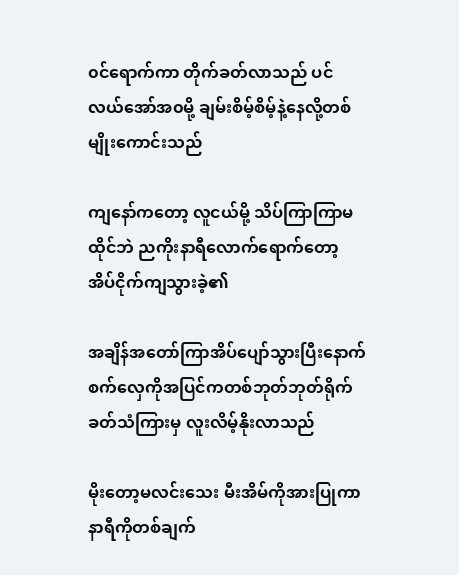၀င်ရောက်ကာ တိုက်ခတ်လာသည် ပင်လယ်အော်အ၀မို့ ချမ်းစိမ့်စိမ့်နဲ့နေလို့တစ်မျိုးကောင်းသည်

ကျနော်ကတော့ လူငယ်မို့ သိပ်ကြာကြာမထိုင်ဘဲ ညကိုးနာရီလောက်ရောက်တော့ အိပ်ငိုက်ကျသွားခဲ့၏

အချိန်အတော်ကြာအိပ်ပျော်သွားပြီးနောက် စက်လှေကိုအပြင်ကတစ်ဘုတ်ဘုတ်ရိုက်ခတ်သံကြားမှ လူးလိမ့်နိုးလာသည်

မိုးတော့မလင်းသေး မီးအိမ်ကိုအားပြုကာ နာရီကိုတစ်ချက်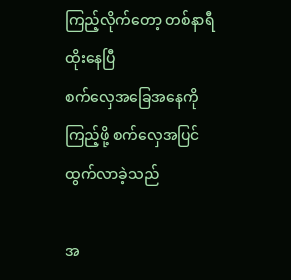ကြည့်လိုက်တော့ တစ်နာရီထိုးနေပြီ
စက်လှေအခြေအနေကိုကြည့်ဖို့ စက်လှေအပြင်ထွက်လာခဲ့သည်

အ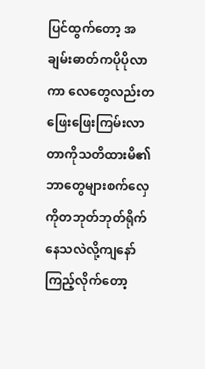ပြင်ထွက်တော့ အချမ်းဓာတ်ကပိုပိုလာကာ လေတွေလည်းတဖြေးဖြေးကြမ်းလာတာကိုသတိထားမိ၏
ဘာတွေများစက်လှေကိုတဘုတ်ဘုတ်ရိုက်နေသလဲလို့ကျနော်ကြည့်လိုက်တော့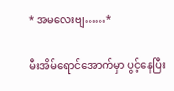* အမလေးဗျ……*

မီးအိမ်ရောင်အောက်မှာ ပွင့်နေပြီး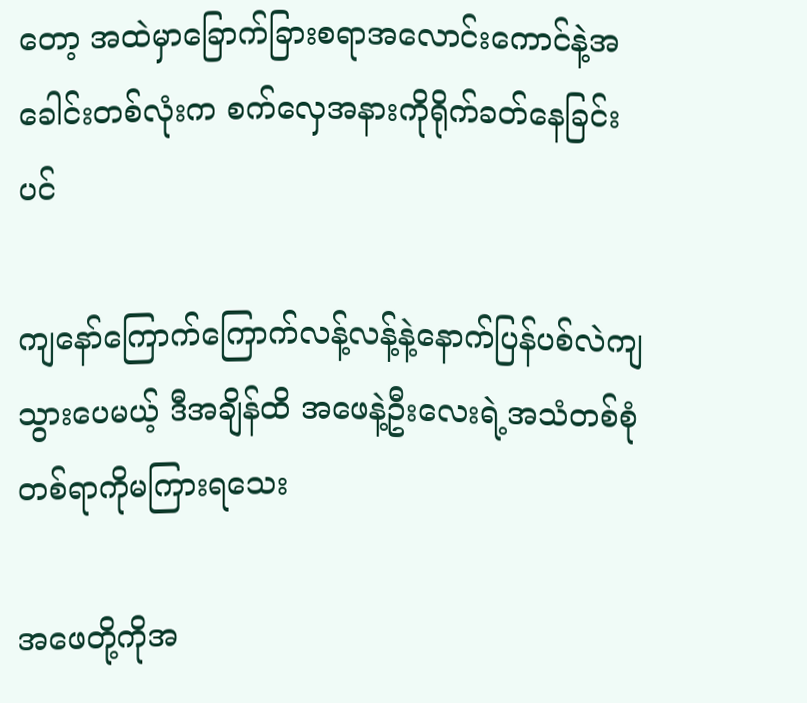တော့ အထဲမှာခြောက်ခြားစရာအလောင်းကောင်နဲ့အခေါင်းတစ်လုံးက စက်လှေအနားကိုရိုက်ခတ်နေခြင်းပင်

ကျနော်ကြောက်ကြောက်လန့်လန့်နဲ့နောက်ပြန်ပစ်လဲကျသွားပေမယ့် ဒီအချိန်ထိ အဖေနဲ့ဦးလေးရဲ့အသံတစ်စုံတစ်ရာကိုမကြားရသေး

အဖေတို့ကိုအ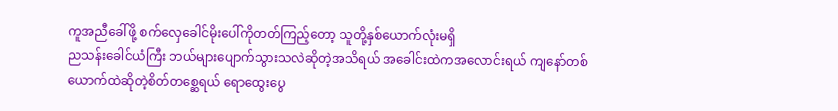ကူအညီခေါ်ဖို့ စက်လှေခေါင်မိုးပေါ်ကိုတတ်ကြည့်တော့ သူတို့နှစ်ယောက်လုံးမရှိ
ညသန်းခေါင်ယံကြီး ဘယ်များပျောက်သွားသလဲဆိုတဲ့အသိရယ် အခေါင်းထဲကအလောင်းရယ် ကျနော်တစ်ယောက်ထဲဆိုတဲ့စိတ်တစ္ဆေရယ် ရောထွေးပွေ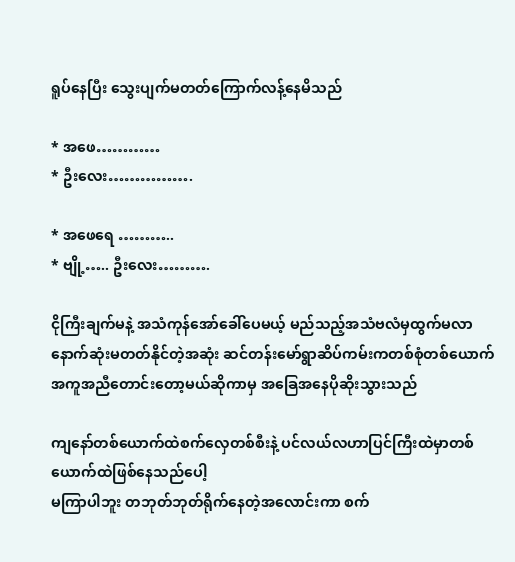ရူပ်နေပြီး သွေးပျက်မတတ်ကြောက်လန့်နေမိသည်

* အဖေ…………
* ဦးလေး…………….

* အဖေရေ ………..
* ဗျို့….. ဦးလေး……….

ငိုကြီးချက်မနဲ့ အသံကုန်အော်ခေါ်ပေမယ့် မည်သည့်အသံဗလံမှထွက်မလာ
နောက်ဆုံးမတတ်နိုင်တဲ့အဆုံး ဆင်တန်းမော်ရွာဆိပ်ကမ်းကတစ်စုံတစ်ယောက်အကူအညီတောင်းတော့မယ်ဆိုကာမှ အခြေအနေပိုဆိုးသွားသည်

ကျနော်တစ်ယောက်ထဲစက်လှေတစ်စီးနဲ့ ပင်လယ်လဟာပြင်ကြီးထဲမှာတစ်ယောက်ထဲဖြစ်နေသည်ပေါ့
မကြာပါဘူး တဘုတ်ဘုတ်ရိုက်နေတဲ့အလောင်းကာ စက်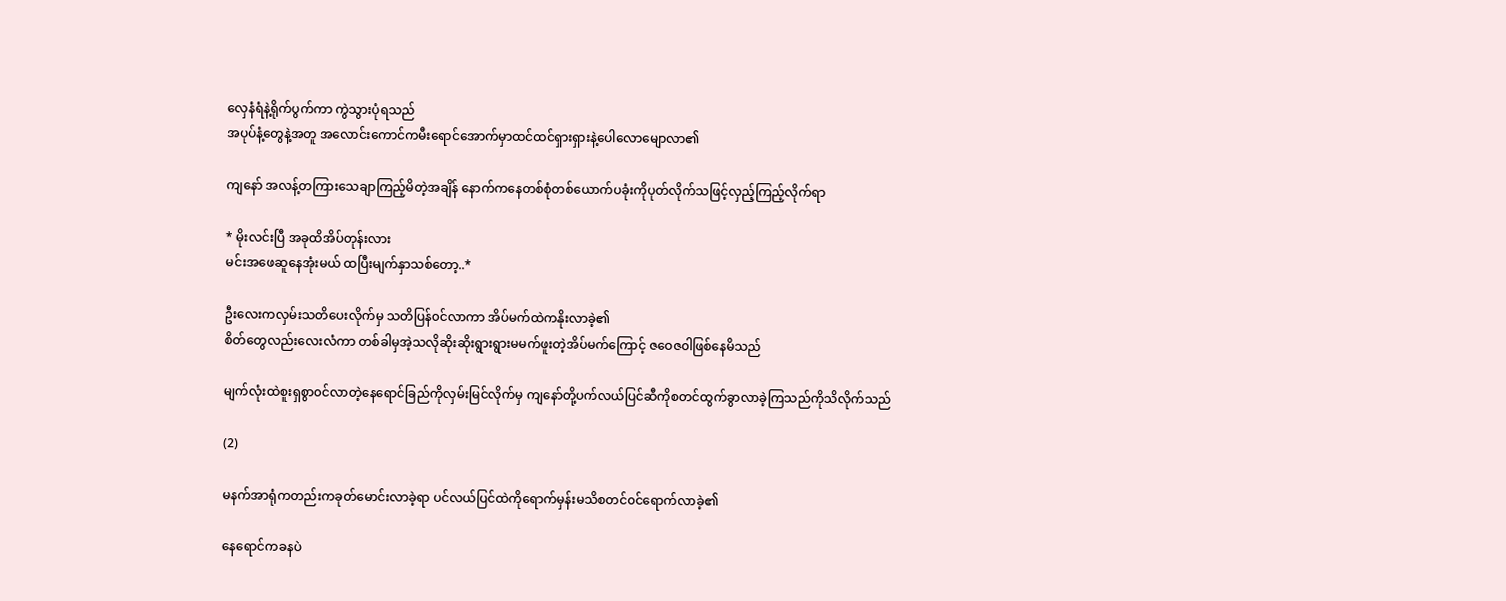လှေနံရံနဲ့ရိုက်ပွက်ကာ ကွဲသွားပုံရသည်
အပုပ်နံ့တွေနဲ့အတူ အလောင်းကောင်ကမီးရောင်အောက်မှာထင်ထင်ရှားရှားနဲ့ပေါလောမျောလာ၏

ကျနော် အလန့်တကြားသေချာကြည့်မိတဲ့အချိန် နောက်ကနေတစ်စုံတစ်ယောက်ပခုံးကိုပုတ်လိုက်သဖြင့်လှည့်ကြည့်လိုက်ရာ

* မိုးလင်းပြီ အခုထိအိပ်တုန်းလား
မင်းအဖေဆူနေအုံးမယ် ထပြီးမျက်နှာသစ်တော့..*

ဦးလေးကလှမ်းသတိပေးလိုက်မှ သတိပြန်၀င်လာကာ အိပ်မက်ထဲကနိုးလာခဲ့၏
စိတ်တွေလည်းလေးလံကာ တစ်ခါမှအဲ့သလိုဆိုးဆိုးရွားရွားမမက်ဖူးတဲ့အိပ်မက်ကြောင့် ဇဝေဇ၀ါဖြစ်နေမိသည်

မျက်လုံးထဲစူးရှစွာ၀င်လာတဲ့နေရောင်ခြည်ကိုလှမ်းမြင်လိုက်မှ ကျနော်တို့ပက်လယ်ပြင်ဆီကိုစတင်ထွက်ခွာလာခဲ့ကြသည်ကိုသိလိုက်သည်

(2)

မနက်အာရုံကတည်းကခုတ်မောင်းလာခဲ့ရာ ပင်လယ်ပြင်ထဲကိုရောက်မှန်းမသိစတင်၀င်ရောက်လာခဲ့၏

နေရောင်ကခနပဲ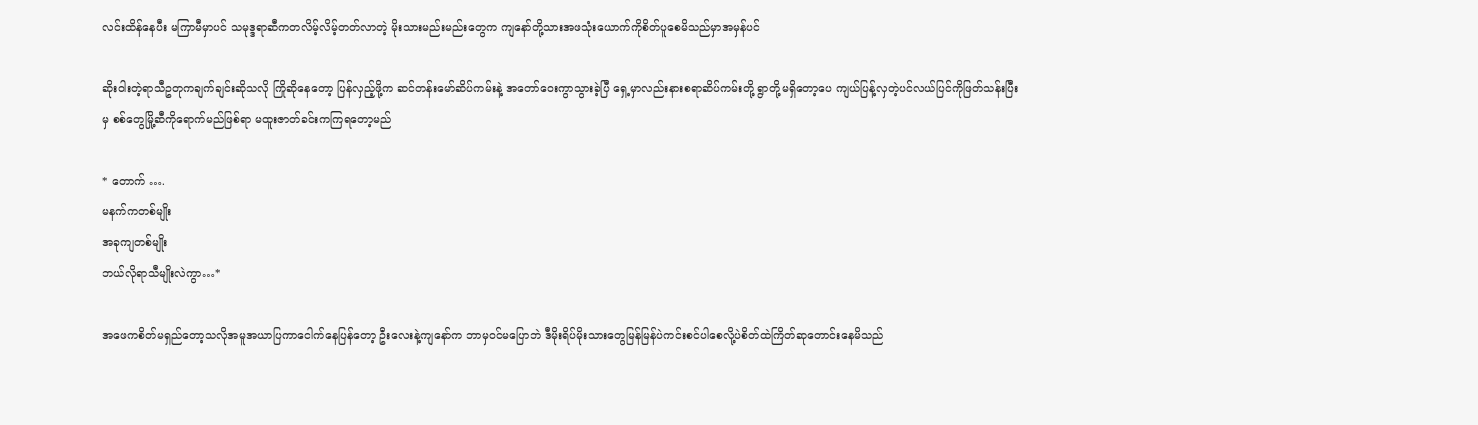လင်းထိန်နေပီး မကြာမီမှာပင် သမုဒ္ဒရာဆီကတလိမ့်လိမ့်တတ်လာတဲ့ မိုးသားမည်းမည်းတွေက ကျနော်တို့သားအဖသုံးယောက်ကိုစိတ်ပူစေမိသည်မှာအမှန်ပင်

ဆိုး၀ါးတဲ့ရာသီဥတုကချက်ချင်းဆိုသလို ကြိုဆိုနေတော့ ပြန်လှည့်ဖို့က ဆင်တန်းမော်ဆိပ်ကမ်းနဲ့ အတော်ဝေးကွာသွားခဲ့ပြီ ရှေ့မှာလည်းနားစရာဆိပ်ကမ်းတို့ ရွာတို့မရှိတော့ပေ ကျယ်ပြန့်လှတဲ့ပင်လယ်ပြင်ကိုဖြတ်သန်းပြီးမှ စစ်တွေမြို့ဆီကိုရောက်မည်ဖြစ်ရာ မထူးဇာတ်ခင်းကကြရတော့မည်

* တောက် ….
မနက်ကတစ်မျိုး
အခုကျတစ်မျိုး
ဘယ်လိုရာသီမျိုးလဲကွာ…*

အဖေကစိတ်မရှည်တော့သလိုအမူအယာပြကာငေါက်နေပြန်တော့ ဦးလေးနဲ့ကျနော်က ဘာမှ၀င်မပြောဘဲ ဒီမိုးရိပ်မိုးသားတွေမြန်မြန်ပဲကင်းစင်ပါစေလို့ပဲစိတ်ထဲကြိတ်ဆုတောင်းနေမိသည်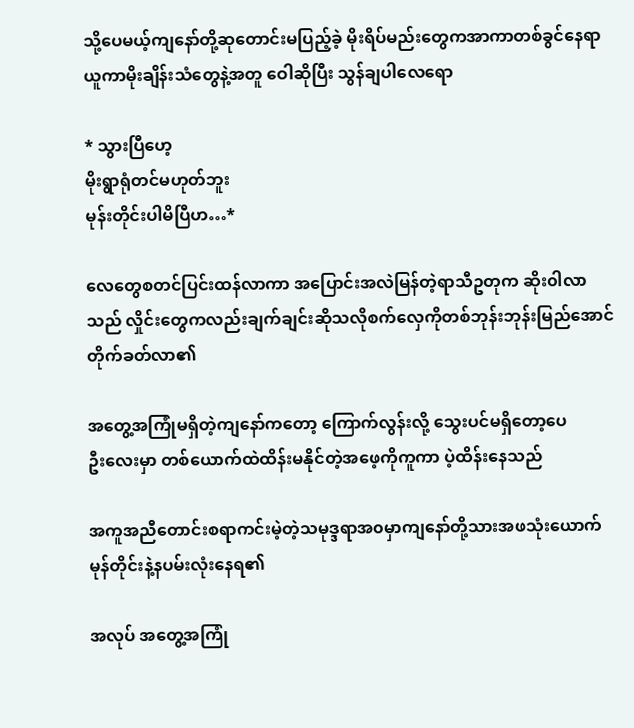သို့ပေမယ့်ကျနော်တို့ဆုတောင်းမပြည့်ခဲ့ မိုးရိပ်မည်းတွေကအာကာတစ်ခွင်နေရာယူကာမိုးချိန်းသံတွေနဲ့အတူ ဝေါဆိုပြီး သွန်ချပါလေရော

* သွားပြီဟေ့
မိုးရွာရုံတင်မဟုတ်ဘူး
မုန်းတိုင်းပါမိပြီဟ…*

လေတွေစတင်ပြင်းထန်လာကာ အပြောင်းအလဲမြန်တဲ့ရာသီဥတုက ဆိုး၀ါလာသည် လှိုင်းတွေကလည်းချက်ချင်းဆိုသလိုစက်လှေကိုတစ်ဘုန်းဘုန်းမြည်အောင်တိုက်ခတ်လာ၏

အတွေ့အကြုံမရှိတဲ့ကျနော်ကတော့ ကြောက်လွန်းလို့ သွေးပင်မရှိတော့ပေ
ဦးလေးမှာ တစ်ယောက်ထဲထိန်းမနိုင်တဲ့အဖေ့ကိုကူကာ ပဲ့ထိန်းနေသည်

အကူအညီတောင်းစရာကင်းမဲ့တဲ့သမုဒ္ဒရာအ၀မှာကျနော်တို့သားအဖသုံးယောက်မုန်တိုင်းနဲ့နပမ်းလုံးနေရ၏

အလုပ် အတွေ့အကြုံ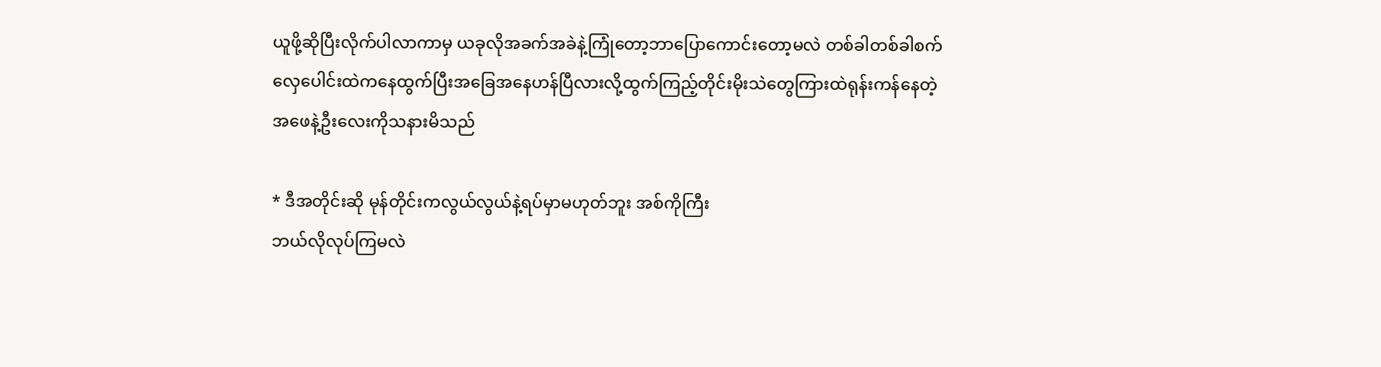ယူဖို့ဆိုပြီးလိုက်ပါလာကာမှ ယခုလိုအခက်အခဲနဲ့ကြုံတော့ဘာပြောကောင်းတော့မလဲ တစ်ခါတစ်ခါစက်လှေပေါင်းထဲကနေထွက်ပြီးအခြေအနေဟန်ပြီလားလို့ထွက်ကြည့်တိုင်းမိုးသဲတွေကြားထဲရုန်းကန်နေတဲ့ အဖေနဲ့ဦးလေးကိုသနားမိသည်

* ဒီအတိုင်းဆို မုန်တိုင်းကလွယ်လွယ်နဲ့ရပ်မှာမဟုတ်ဘူး အစ်ကိုကြီး
ဘယ်လိုလုပ်ကြမလဲ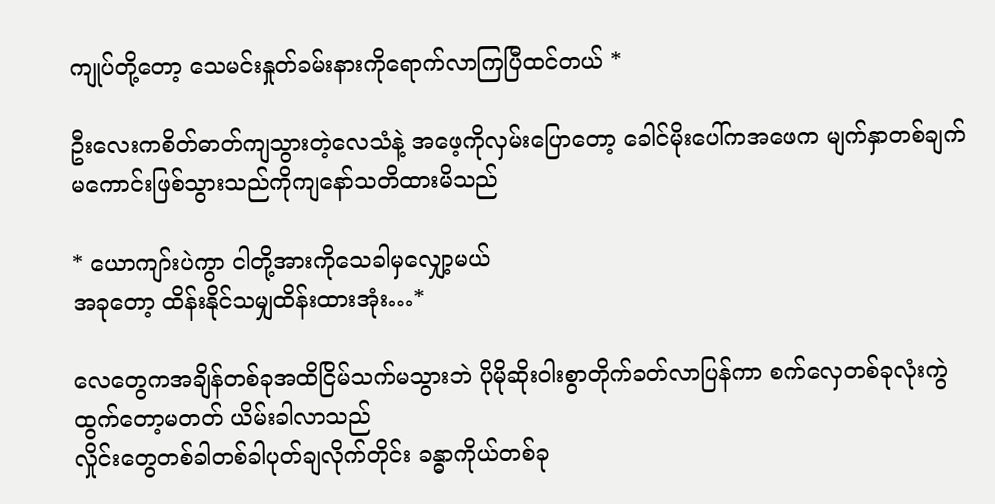ကျုပ်တို့တော့ သေမင်းနှုတ်ခမ်းနားကိုရောက်လာကြပြီထင်တယ် *

ဦးလေးကစိတ်ဓာတ်ကျသွားတဲ့လေသံနဲ့ အဖေ့ကိုလှမ်းပြောတော့ ခေါင်မိုးပေါ်ကအဖေက မျက်နှာတစ်ချက်မကောင်းဖြစ်သွားသည်ကိုကျနော်သတိထားမိသည်

* ယောကျာ်းပဲကွာ ငါတို့အားကိုသေခါမှလျှော့မယ်
အခုတော့ ထိန်းနိုင်သမျှထိန်းထားအုံး…*

လေတွေကအချိန်တစ်ခုအထိငြိမ်သက်မသွားဘဲ ပိုမိုဆိုး၀ါးစွာတိုက်ခတ်လာပြန်ကာ စက်လှေတစ်ခုလုံးကွဲထွက်တော့မတတ် ယိမ်းခါလာသည်
လှိုင်းတွေတစ်ခါတစ်ခါပုတ်ချလိုက်တိုင်း ခန္ဓာကိုယ်တစ်ခု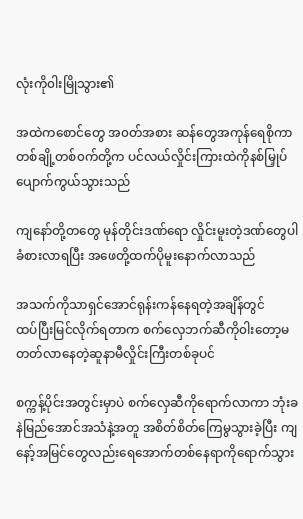လုံးကို၀ါးမြိုသွား၏

အထဲကစောင်တွေ အ၀တ်အစား ဆန်တွေအကုန်ရေစိုကာ တစ်ချို့တစ်၀က်တို့က ပင်လယ်လှိုင်းကြားထဲကိုနစ်မြှုပ်ပျောက်ကွယ်သွားသည်

ကျနော်တို့တတွေ မုန်တိုင်းဒဏ်ရော လှိုင်းမူးတဲ့ဒဏ်တွေပါခံစားလာရပြီး အဖေတို့ထက်ပိုမူးနောက်လာသည်

အသက်ကိုသာရှင်အောင်ရုန်းကန်နေရတဲ့အချိန်တွင်
ထပ်ပြီးမြင်လိုက်ရတာက စက်လှေဘက်ဆီကို၀ါးတော့မတတ်လာနေတဲ့ဆူနာမီလှိုင်းကြီးတစ်ခုပင်

စက္ကန့်ပိုင်းအတွင်းမှာပဲ စက်လှေဆီကိုရောက်လာကာ ဘုံးခနဲမြည်အောင်အသံနဲ့အတူ အစိတ်စိတ်ကြေမွသွားခဲ့ပြီး ကျနော့်အမြင်တွေလည်းရေအောက်တစ်နေရာကိုရောက်သွား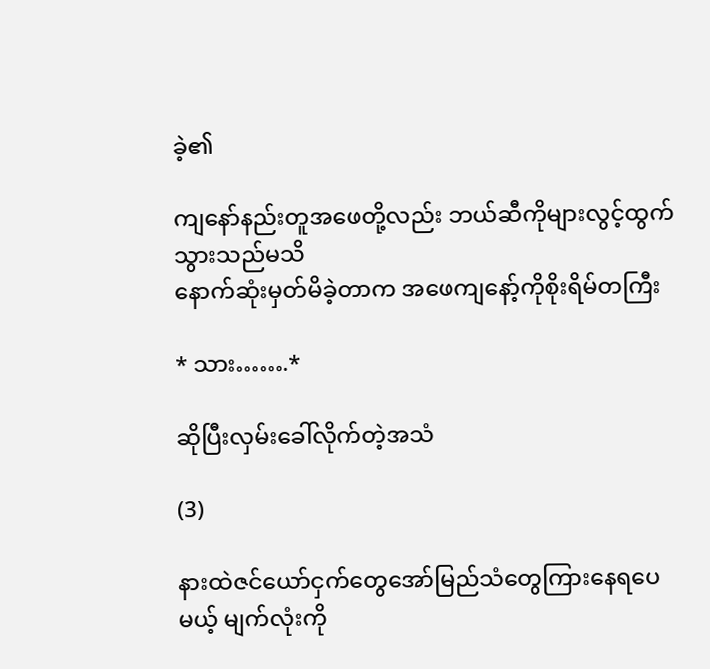ခဲ့၏

ကျနော်နည်းတူအဖေတို့လည်း ဘယ်ဆီကိုများလွင့်ထွက်သွားသည်မသိ
နောက်ဆုံးမှတ်မိခဲ့တာက အဖေကျနော့်ကိုစိုးရိမ်တကြီး

* သား…….*

ဆိုပြီးလှမ်းခေါ်လိုက်တဲ့အသံ

(3)

နားထဲဇင်ယော်ငှက်တွေအော်မြည်သံတွေကြားနေရပေမယ့် မျက်လုံးကို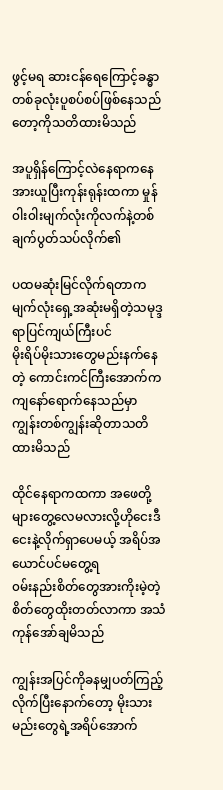ဖွင့်မရ ဆားငန်ရေကြောင့်ခန္ဓာတစ်ခုလုံးပူစပ်စပ်ဖြစ်နေသည်တော့ကိုသတိထားမိသည်

အပူရှိန်ကြောင့်လဲနေရာကနေ အားယူပြီးကုန်းရုန်းထကာ မှုန်၀ါး၀ါးမျက်လုံးကိုလက်နဲ့တစ်ချက်ပွတ်သပ်လိုက်၏

ပထမဆုံးမြင်လိုက်ရတာကမျက်လုံးရှေ့အဆုံးမရှိတဲ့သမုဒ္ဒရာပြင်ကျယ်ကြီးပင်
မိုးရိပ်မိုးသားတွေမည်းနက်နေတဲ့ ကောင်းကင်ကြီးအောက်က ကျနော်ရောက်နေသည်မှာ ကျွန်းတစ်ကျွန်းဆိုတာသတိထားမိသည်

ထိုင်နေရာကထကာ အဖေတို့များတွေ့လေမလားလို့ဟိုငေးဒီငေးနဲ့လိုက်ရှာပေမယ့် အရိပ်အယောင်ပင်မတွေ့ရ
၀မ်းနည်းစိတ်တွေအားကိုးမဲ့တဲ့စိတ်တွေထိုးတတ်လာကာ အသံကုန်အော်ချမိသည်

ကျွန်းအပြင်ကိုခနမျှပတ်ကြည့်လိုက်ပြီးနောက်တော့ မိုးသားမည်းတွေရဲ့အရိပ်အောက်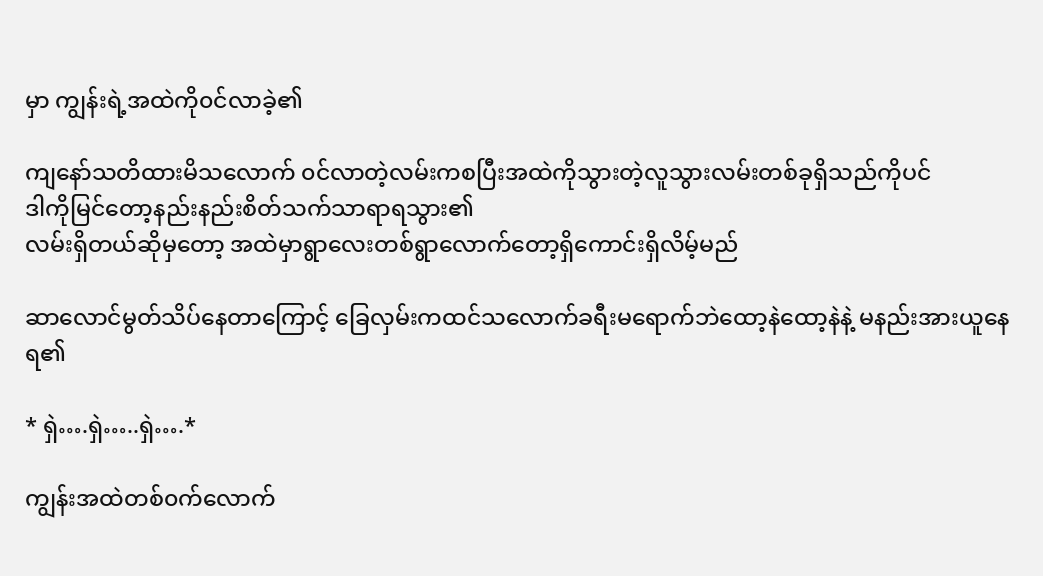မှာ ကျွန်းရဲ့အထဲကို၀င်လာခဲ့၏

ကျနော်သတိထားမိသလောက် ၀င်လာတဲ့လမ်းကစပြီးအထဲကိုသွားတဲ့လူသွားလမ်းတစ်ခုရှိသည်ကိုပင်
ဒါကိုမြင်တော့နည်းနည်းစိတ်သက်သာရာရသွား၏
လမ်းရှိတယ်ဆိုမှတော့ အထဲမှာရွာလေးတစ်ရွာလောက်တော့ရှိကောင်းရှိလိမ့်မည်

ဆာလောင်မွတ်သိပ်နေတာကြောင့် ခြေလှမ်းကထင်သလောက်ခရီးမရောက်ဘဲထော့နဲထော့နဲနဲ့ မနည်းအားယူနေရ၏

* ရှဲ….ရှဲ…..ရှဲ….*

ကျွန်းအထဲတစ်၀က်လောက်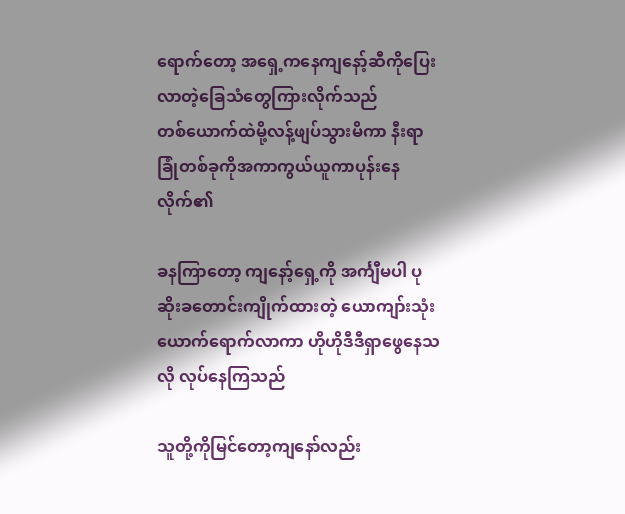ရောက်တော့ အရှေ့ကနေကျနော့်ဆီကိုပြေးလာတဲ့ခြေသံတွေကြားလိုက်သည်
တစ်ယောက်ထဲမို့လန့်ဖျပ်သွားမိကာ နီးရာခြုံတစ်ခုကိုအကာကွယ်ယူကာပုန်းနေလိုက်၏

ခနကြာတော့ ကျနော့်ရှေ့ကို အင်္ကျီမပါ ပုဆိုးခတောင်းကျိုက်ထားတဲ့ ယောကျာ်းသုံးယောက်ရောက်လာကာ ဟိုဟိုဒီဒီရှာဖွေနေသလို လုပ်နေကြသည်

သူတို့ကိုမြင်တော့ကျနော်လည်း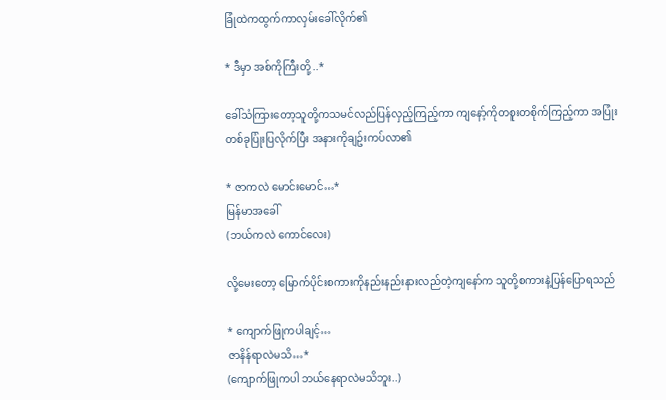ခြုံထဲကထွက်ကာလှမ်းခေါ်လိုက်၏

* ဒီမှာ အစ်ကိုကြီးတို့ ..*

ခေါ်သံကြားတော့သူတို့ကသမင်လည်ပြန်လှည့်ကြည့်ကာ ကျနော့်ကိုတစူးတစိုက်ကြည့်ကာ အပြုံးတစ်ခုပြုံးပြလိုက်ပြီး အနားကိုချဥ်းကပ်လာ၏

* ဇာကလဲ မောင်းမောင်…*
မြန်မာအခေါ်
(ဘယ်ကလဲ ကောင်လေး)

လို့မေးတော့ မြောက်ပိုင်းစကားကိုနည်းနည်းနားလည်တဲ့ကျနော်က သူတို့စကားနဲ့ပြန်ပြောရသည်

* ကျောက်ဖြုကပါချင့်…
ဇာနိန်ရာလဲမသိ…*
(ကျောက်ဖြုကပါ ဘယ်နေရာလဲမသိဘူး..)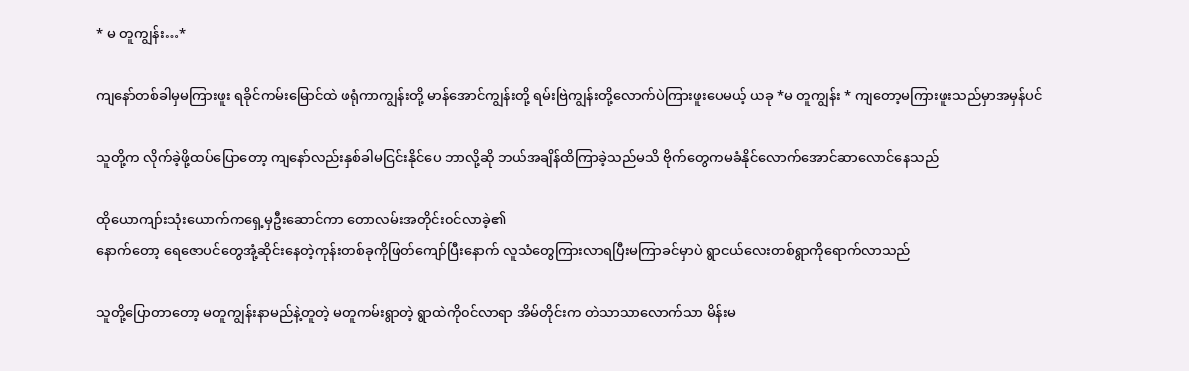* မ တူကျွန်း…*

ကျနော်တစ်ခါမှမကြားဖူး ရခိုင်ကမ်းမြောင်ထဲ ဖရုံကာကျွန်းတို့ မာန်အောင်ကျွန်းတို့ ရမ်းဗြဲကျွန်းတို့လောက်ပဲကြားဖူးပေမယ့် ယခု *မ တူကျွန်း * ကျတော့မကြားဖူးသည်မှာအမှန်ပင်

သူတို့က လိုက်ခဲ့ဖို့ထပ်ပြောတော့ ကျနော်လည်းနှစ်ခါမငြင်းနိုင်ပေ ဘာလို့ဆို ဘယ်အချိန်ထိကြာခဲ့သည်မသိ ဗိုက်တွေကမခံနိုင်လောက်အောင်ဆာလောင်နေသည်

ထိုယောကျာ်းသုံးယောက်ကရှေ့မှဦးဆောင်ကာ တောလမ်းအတိုင်း၀င်လာခဲ့၏
နောက်တော့ ရေဇောပင်တွေအုံ့ဆိုင်းနေတဲ့ကုန်းတစ်ခုကိုဖြတ်ကျော်ပြီးနောက် လူသံတွေကြားလာရပြီးမကြာခင်မှာပဲ ရွာငယ်လေးတစ်ရွာကိုရောက်လာသည်

သူတို့ပြောတာတော့ မတူကျွန်းနာမည်နဲ့တူတဲ့ မတူကမ်းရွာတဲ့ ရွာထဲကို၀င်လာရာ အိမ်တိုင်းက တဲသာသာလောက်သာ မိန်းမ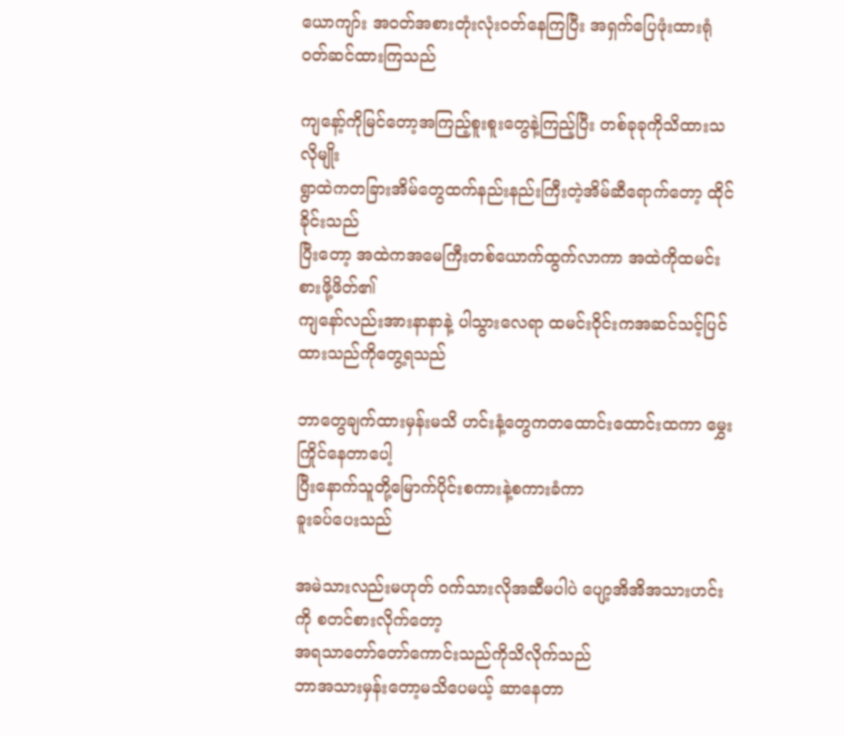ယောကျာ်း အ၀တ်အစားတုံးလုံး၀တ်နေကြပြီး အရှက်ပြေဖုံးထားရုံ၀တ်ဆင်ထားကြသည်

ကျနော့်ကိုမြင်တော့အကြည့်စူးစူးတွေနဲ့ကြည့်ပြီး တစ်ခုခုကိုသိထားသလိုမျိုး
ရွာထဲကတခြားအိမ်တွေထက်နည်းနည်းကြီးတဲ့အိမ်ဆီရောက်တော့ ထိုင်ခိုင်းသည်
ပြီးတော့ အထဲကအမေကြီးတစ်ယောက်ထွက်လာကာ အထဲကိုထမင်းစားဖို့ဖိတ်၏
ကျနော်လည်းအားနာနာနဲ့ ပါသွားလေရာ ထမင်း၀ိုင်းကအဆင်သင့်ပြင်ထားသည်ကိုတွေ့ရသည်

ဘာတွေချက်ထားမှန်းမသိ ဟင်းနံ့တွေကတထောင်းထောင်းထကာ မွှေးကြိုင်နေတာပေါ့
ပြီးနောက်သူတို့မြောက်ပိုင်းစကားနဲ့စကားခံကာ
ခူးခပ်ပေးသည်

အမဲသားလည်းမဟုတ် ၀က်သားလိုအဆီမပါပဲ ပျော့အိအိအသားဟင်းကို စတင်စားလိုက်တော့
အရသာတော်တော်ကောင်းသည်ကိုသိလိုက်သည်
ဘာအသားမှန်းတော့မသိပေမယ့် ဆာနေတာ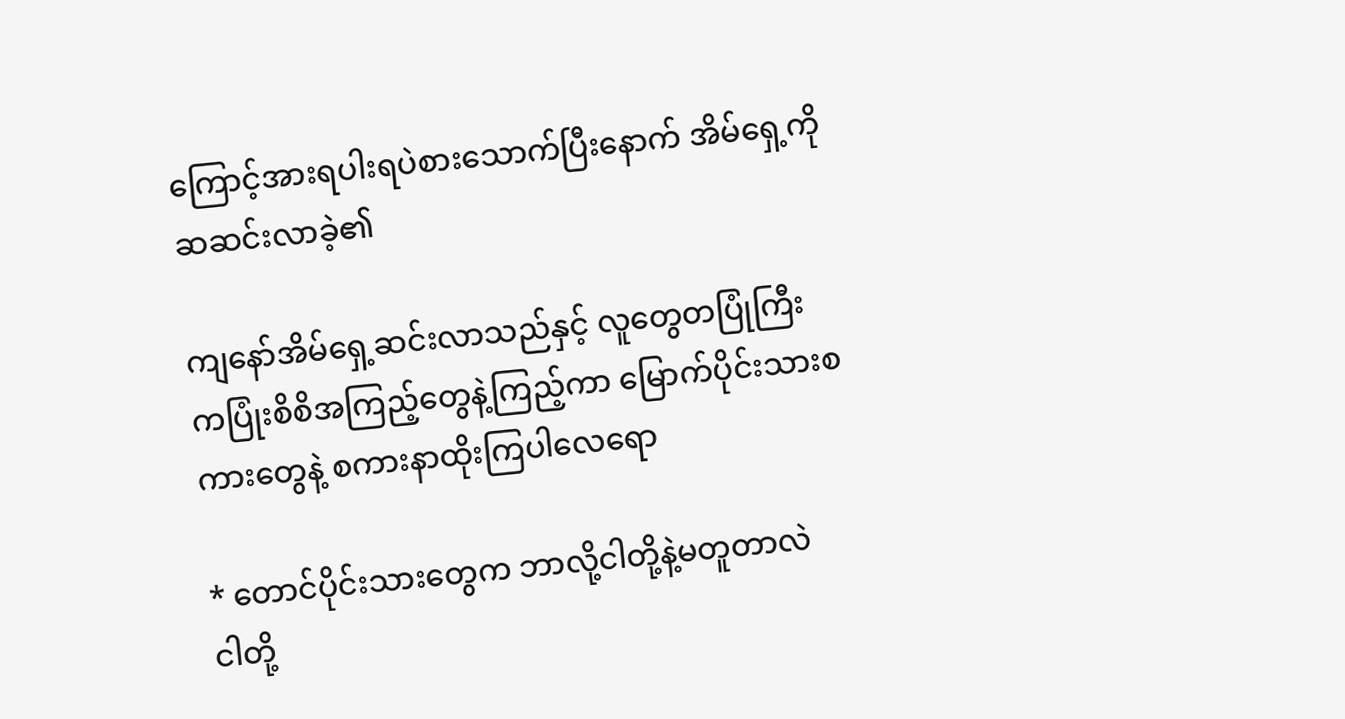ကြောင့်အားရပါးရပဲစားသောက်ပြီးနောက် အိမ်ရှေ့ကိုဆဆင်းလာခဲ့၏

ကျနော်အိမ်ရှေ့ဆင်းလာသည်နှင့် လူတွေတပြုံကြီး
ကပြုံးစိစိအကြည့်တွေနဲ့ကြည့်ကာ မြောက်ပိုင်းသားစကားတွေနဲ့ စကားနာထိုးကြပါလေရော

* တောင်ပိုင်းသားတွေက ဘာလို့ငါတို့နဲ့မတူတာလဲ
ငါတို့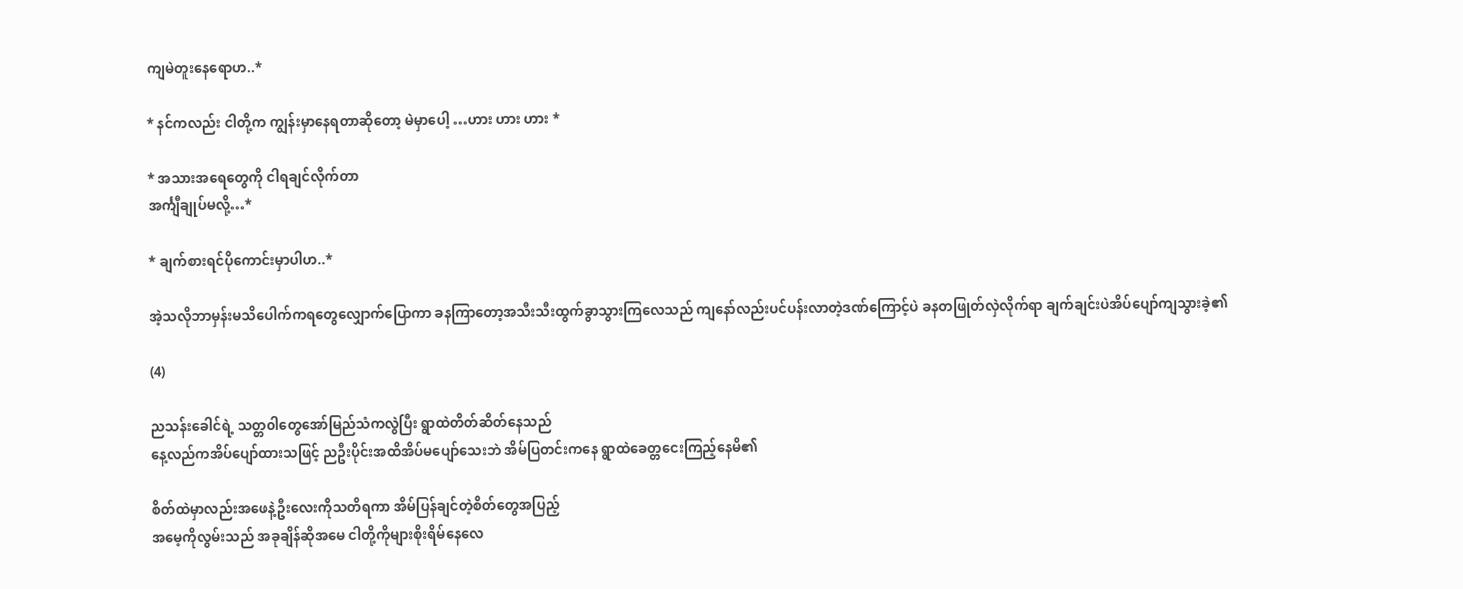ကျမဲတူးနေရောဟ..*

* နင်ကလည်း ငါတို့က ကျွန်းမှာနေရတာဆိုတော့ မဲမှာပေါ့ …ဟား ဟား ဟား *

* အသားအရေတွေကို ငါရချင်လိုက်တာ
အင်္ကျီချုပ်မလို့…*

* ချက်စားရင်ပိုကောင်းမှာပါဟ..*

အဲ့သလိုဘာမှန်းမသိပေါက်ကရတွေလျှောက်ပြောကာ ခနကြာတော့အသီးသီးထွက်ခွာသွားကြလေသည် ကျနော်လည်းပင်ပန်းလာတဲ့ဒဏ်ကြောင့်ပဲ ခနတဖြုတ်လှဲလိုက်ရာ ချက်ချင်းပဲအိပ်ပျော်ကျသွားခဲ့၏

(4)

ညသန်းခေါင်ရဲ့ သတ္တ၀ါတွေအော်မြည်သံကလွဲပြီး ရွာထဲတိတ်ဆိတ်နေသည်
နေ့လည်ကအိပ်ပျော်ထားသဖြင့် ညဦးပိုင်းအထိအိပ်မပျော်သေးဘဲ အိမ်ပြတင်းကနေ ရွာထဲခေတ္တငေးကြည့်နေမိ၏

စိတ်ထဲမှာလည်းအဖေနဲ့ဦးလေးကိုသတိရကာ အိမ်ပြန်ချင်တဲ့စိတ်တွေအပြည့်
အမေ့ကိုလွမ်းသည် အခုချိန်ဆိုအမေ ငါတို့ကိုများစိုးရိမ်နေလေ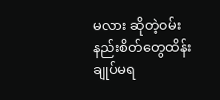မလား ဆိုတဲ့၀မ်းနည်းစိတ်တွေထိန်းချုပ်မရ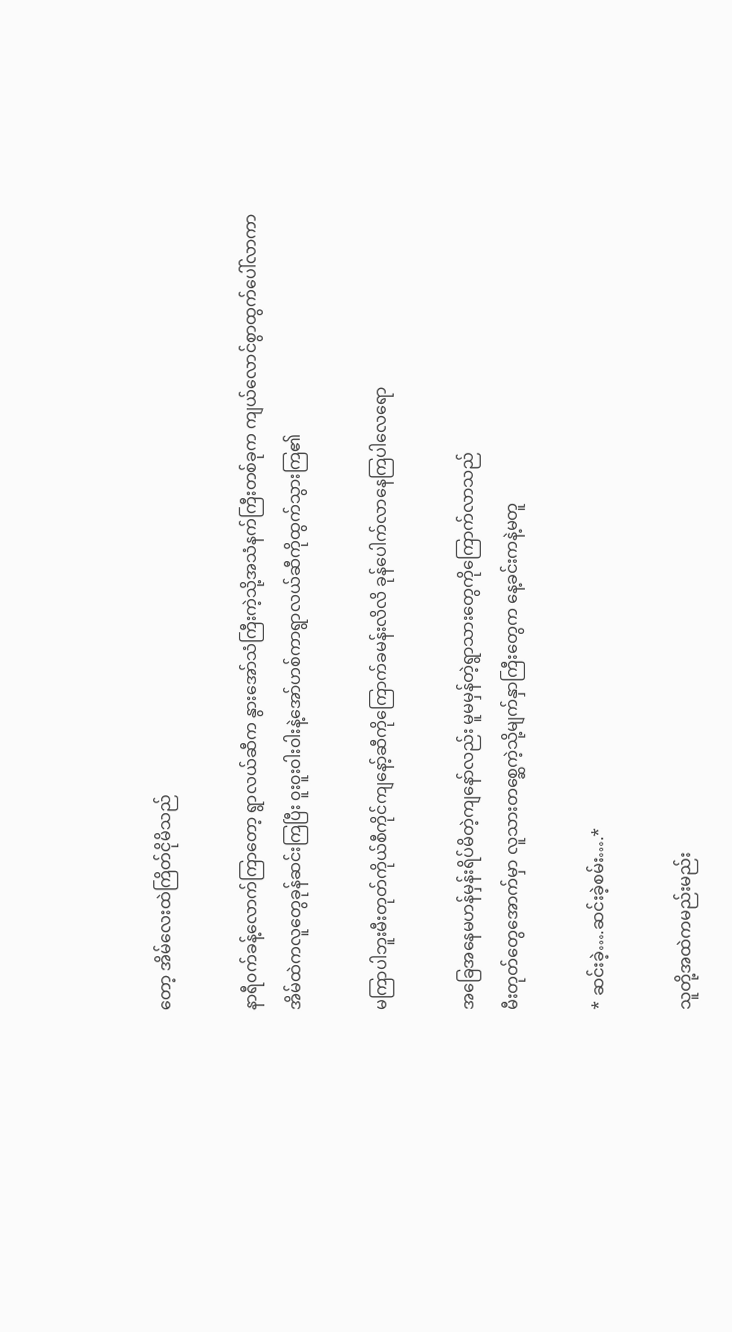တော့ အိမ်လေးထဲကြိတ်ငိုမိသည်

နာရီ၀က်ခန့်လောက်ကြာတော့ ရွာလယ်ဆီက နွားအော်သံကြီးကဲ့သို့အသံနက်ကြီးတစ်ခုက ကျယ်လောင်စွာထွက်ပေါ်လာကာ
အိမ်ထဲကလူတွေခုန်ဆင်းကြပြီး ၀ူး၀ူး၀ါး၀ါးနဲ့အော်ဟစ်ကာရွာလယ်ဆီကိုထွက်သွားကြ၏

မကြာပါဘူးမီးတုတ်ကိုယ်စီကိုင်ကျနော့်ဆီကိုကြောက်ခမန်းလိလိ ခုန်ပေါက်လာနေကြပါလေရော

အခြေအနေမဟန်မှန်းရိပ်မိတဲ့ကျနော်လည်း မူမမှန်တဲ့ရွာသားတွေကိုကြောက်လာသည်
မီးတုတ်တွေအောက်မှာ လူသားတစ္ဆေကဲ့သို့မျက်နှာကြီးတွေက နေ့ခင်းကနဲ့မတူ

* ဆင်းခဲ့….ဆင်းခဲ့စမ်း….*

သူတို့အထဲကမည်းမည်း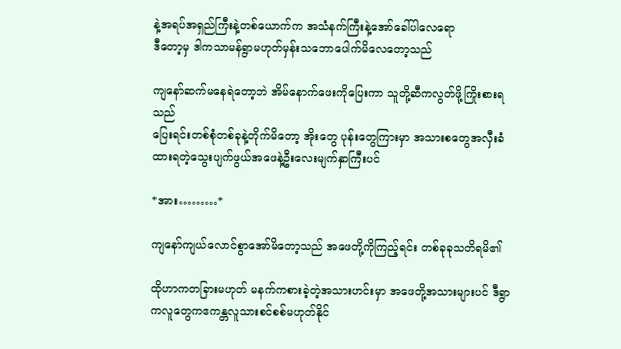နဲ့အရပ်အရှည်ကြီးနဲ့တစ်ယောက်က အသံနက်ကြီးနဲ့အော်ခေါ်ပါလေရော
ဒီတော့မှ ဒါကသာမန်ရွာမဟုတ်မှန်းသဘောပေါက်မိလေတော့သည်

ကျနော်ဆက်မနေရဲတော့ဘဲ အိမ်နောက်ဖေးကိုပြေးကာ သူတို့ဆီကလွတ်ဖို့ကြိုးစားရသည်
ပြေးရင်းတစ်စုံတစ်ခုနဲ့တိုက်မိတော့ အိုးတွေ ပုန်းတွေကြားမှာ အသားစတွေအလှီးခံထားရတဲ့သွေးပျက်ဖွယ်အဖေနဲ့ဦးလေးမျက်နှာကြီးပင်

*အား………*

ကျနော်ကျယ်လောင်စွာအော်မိတော့သည် အဖေတို့ကိုကြည့်ရင်း တစ်ခုခုသတိရမိ၏

ထိုဟာကတခြားမဟုတ် မနက်ကစားခဲ့တဲ့အသားဟင်းမှာ အဖေတို့အသားများပင် ဒီရွာကလူတွေကဧကန္တလူသားစင်စစ်မဟုတ်နိုင်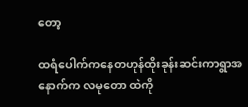တော့

ထရံပေါက်ကနေတဟုန်ထိုးခုန်းဆင်းကာရွာအနောက်က လမုတော ထဲကို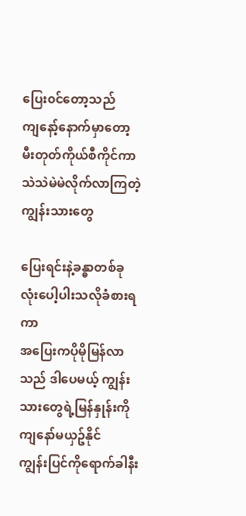ပြေး၀င်တော့သည်
ကျနော့်နောက်မှာတော့ မီးတုတ်ကိုယ်စီကိုင်ကာသဲသဲမဲမဲလိုက်လာကြတဲ့ကျွန်းသားတွေ

ပြေးရင်းနဲ့ခန္ဓာတစ်ခုလုံးပေါ့ပါးသလိုခံစားရကာ
အပြေးကပိုမိုမြန်လာသည် ဒါပေမယ့် ကျွန်းသားတွေရဲ့မြန်နှုန်းကိုကျနော်မယှဥ်နိုင်
ကျွန်းပြင်ကိုရောက်ခါနီး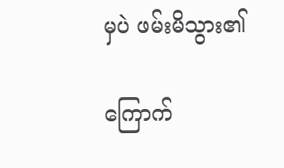မှပဲ ဖမ်းမိသွား၏

ကြောက်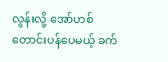လွန်းလို့ အော်ဟစ်တောင်းပန်ပေမယ့် ခက်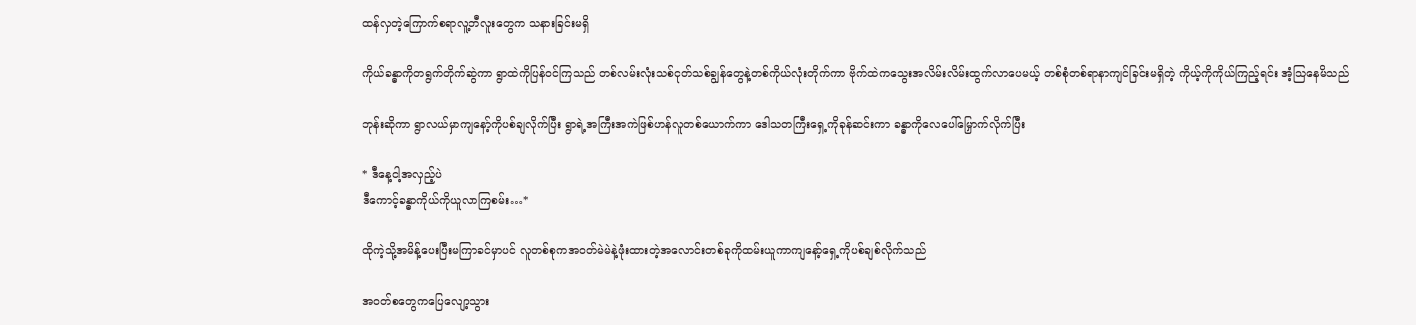ထန်လှတဲ့ကြောက်စရာလူ့ဘီလူးတွေက သနားခြင်းမရှိ

ကိုယ်ခန္ဓာကိုတရွက်တိုက်ဆွဲကာ ရွာထဲကိုပြန်၀င်ကြသည် တစ်လမ်းလုံးသစ်ငုတ်သစ်ချွန်တွေနဲ့တစ်ကိုယ်လုံးတိုက်ကာ ဗိုက်ထဲကသွေးအလိမ်းလိမ်းထွက်လာပေမယ့် တစ်စုံတစ်ရာနာကျင်ခြင်းမရှိတဲ့ ကိုယ့်ကိုကိုယ်ကြည့်ရင်း အံ့သြနေမိသည်

ဘုန်းဆိုကာ ရွာလယ်မှာကျနော့်ကိုပစ်ချလိုက်ပြီး ရွာရဲ့အကြီးအကဲဖြစ်ဟန်လူတစ်ယောက်ကာ ဒေါသတကြီးရှေ့ကိုခုန်ဆင်းကာ ခန္ဓာကိုလေပေါ်မြှောက်လိုက်ပြီး

* ဒီနေ့ငါ့အလှည့်ပဲ
ဒီကောင့်ခန္ဓာကိုယ်ကိုယူလာကြစမ်း…*

ထိုကဲ့သို့အမိန့်ပေးပြီးမကြာခင်မှာပင် လူတစ်စုကအ၀တ်မဲမဲနဲ့ဖုံးထားတဲ့အလောင်းတစ်ခုကိုထမ်းယူကာကျနော့်ရှေ့ကိုပစ်ချစ်လိုက်သည်

အ၀တ်စတွေကပြေလျော့သွား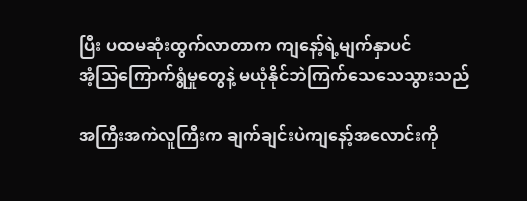ပြီး ပထမဆုံးထွက်လာတာက ကျနော့်ရဲ့မျက်နှာပင်
အံ့သြကြောက်ရွံမှုတွေနဲ့ မယုံနိုင်ဘဲကြက်သေသေသွားသည်

အကြီးအကဲလူကြီးက ချက်ချင်းပဲကျနော့်အလောင်းကို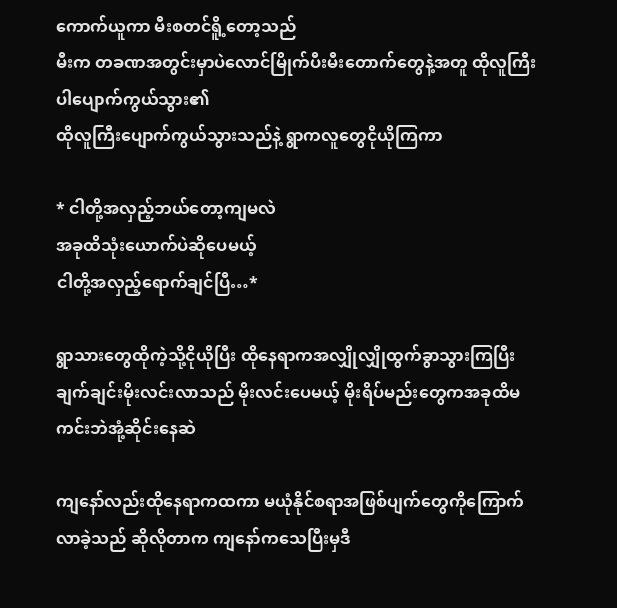ကောက်ယူကာ မီးစတင်ရိူ့တော့သည်
မီးက တခဏအတွင်းမှာပဲလောင်မြိုက်ပီးမီးတောက်တွေနဲ့အတူ ထိုလူကြီးပါပျောက်ကွယ်သွား၏
ထိုလူကြီးပျောက်ကွယ်သွားသည်နဲ့ ရွာကလူတွေငိုယိုကြကာ

* ငါတို့အလှည့်ဘယ်တော့ကျမလဲ
အခုထိသုံးယောက်ပဲဆိုပေမယ့်
ငါတို့အလှည့်ရောက်ချင်ပြီ…*

ရွာသားတွေထိုကဲ့သို့ငိုယိုပြီး ထိုနေရာကအလျှိုလျှိုထွက်ခွာသွားကြပြီးချက်ချင်းမိုးလင်းလာသည် မိုးလင်းပေမယ့် မိုးရိပ်မည်းတွေကအခုထိမကင်းဘဲအုံ့ဆိုင်းနေဆဲ

ကျနော်လည်းထိုနေရာကထကာ မယုံနိုင်စရာအဖြစ်ပျက်တွေကိုကြောက်လာခဲ့သည် ဆိုလိုတာက ကျနော်ကသေပြီးမှဒီ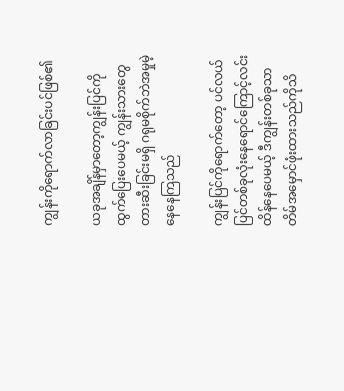ကျွန်းကိုရောက်လာခြင်းပင်ဖြစ်၏

ယခုအချိန်မှာတော့ကျွန်းပြင်ကိုထွက်ပြေးပေမယ့် ကျွန်းသားတွေတားဆီးခြင်းမရှိ ဂရုမစိုက်ဘဲအမှုမဲ့နေနေကြသည်

ကျွန်းပြင်ကိုရောက်တော့ ပင်လယ်ပြင်တစ်ခုလုံးနေရောင်ကြောင့်လင်းထိန်နေပေမယ့် ဒီကျွန်းတစ်ခုသာ တိမ်အမှောင်ဖုံးထားသည်ကိုသိ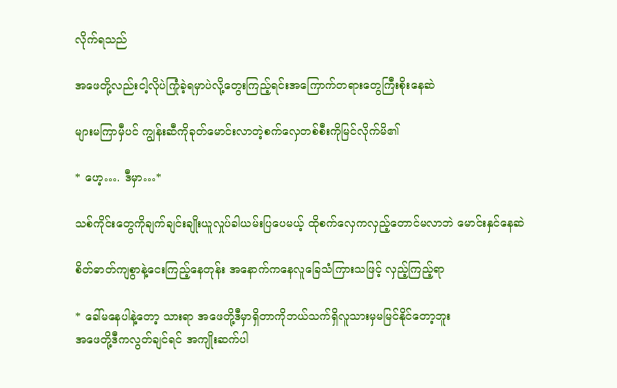လိုက်ရသည်

အဖေတို့လည်းငါ့လိုပဲကြုံခဲ့ရမှာပဲလို့တွေးကြည့်ရင်းအကြောက်တရားတွေကြီးစိုးနေဆဲ

များမကြာမှီပင် ကျွန်းဆီကိုခုတ်မောင်းလာတဲ့စက်လှေတစ်စီးကိုမြင်လိုက်မိ၏

* ဟေ့…. ဒီမှာ…*

သစ်ကိုင်းတွေကိုချက်ချင်းချိုးယူလှုပ်ခါယမ်းပြပေမယ့် ထိုစက်လှေကလှည့်တောင်မလာဘဲ မောင်းနှင်နေဆဲ

စိတ်ဓာတ်ကျစွာနဲ့ငေးကြည့်နေတုန်း အနောက်ကနေလူခြေသံကြားသဖြင့် လှည့်ကြည့်ရာ

* ခေါ်မနေပါနဲ့တော့ သားရာ အဖေတို့ဒီမှာရှိတာကိုဘယ်သက်ရှိလူသားမှမမြင်နိုင်တော့ဘူး
အဖေတို့ဒီကလွတ်ချင်ရင် အကျိုးဆက်ပါ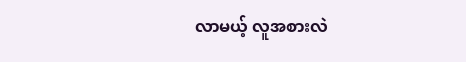လာမယ့် လူအစားလဲ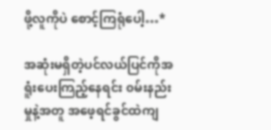ဖို့လူကိုပဲ စောင့်ကြရုံပေါ့…*

အဆုံးမရှိတဲ့ပင်လယ်ပြင်ကိုအရူံးပေးကြည့်နေရင်း ၀မ်းနည်းမှုနဲ့အတူ အဖေ့ရင်ခွင်ထဲကျ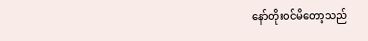နော်တိုး၀င်မိတော့သည်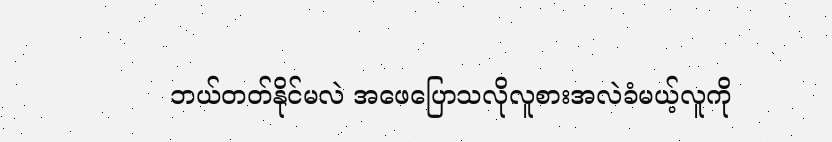ဘယ်တတ်နိုင်မလဲ အဖေပြောသလိုလူစားအလဲခံမယ့်လူကို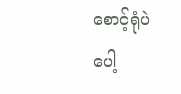စောင့်ရုံပဲပေါ့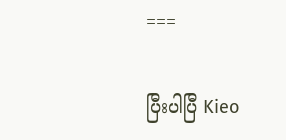===

ပြီးပါပြီ Kieo